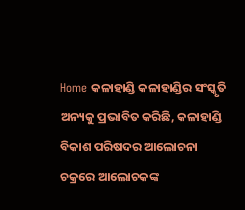Home କଳାହାଣ୍ଡି କଳାହାଣ୍ଡିର ସଂସ୍କୃତି ଅନ୍ୟକୁ ପ୍ରଭାବିତ କରିଛି, କଳାହାଣ୍ଡି ବିକାଶ ପରିଷଦର ଆଲୋଚନା ଚକ୍ରରେ ଆଲୋଚକଙ୍କ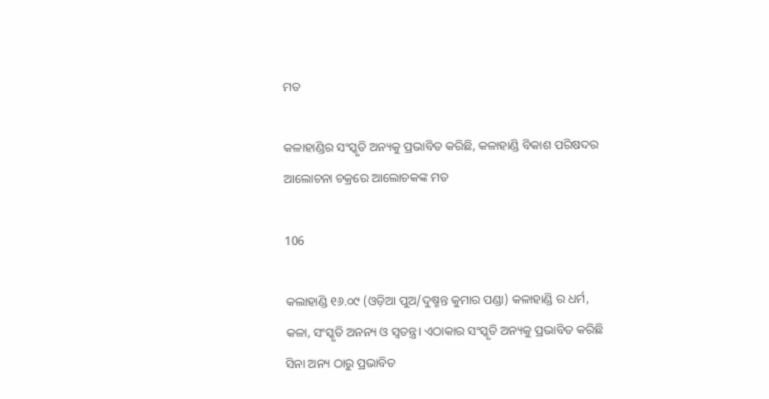ମତ

କଳାହାଣ୍ଡିର ସଂସ୍କୃତି ଅନ୍ୟକୁ ପ୍ରଭାବିତ କରିଛି, କଳାହାଣ୍ଡି ବିକାଶ ପରିଷଦର ଆଲୋଚନା ଚକ୍ରରେ ଆଲୋଚକଙ୍କ ମତ

106

କଲାହାଣ୍ଡି ୧୬.୦୯ (ଓଡ଼ିଆ ପୁଅ/ଦୁଷ୍ମନ୍ତ କୁମାର ପଣ୍ଡା) କଳାହାଣ୍ଡି ର ଧର୍ମ, କଳା, ସଂସ୍କୃତି ଅନନ୍ୟ ଓ ସ୍ୱତନ୍ତ୍ର। ଏଠାକାର ସଂସ୍କୃତି ଅନ୍ୟକୁ ପ୍ରଭାବିତ କରିଛି ସିନା ଅନ୍ୟ ଠାରୁ ପ୍ରଭାବିତ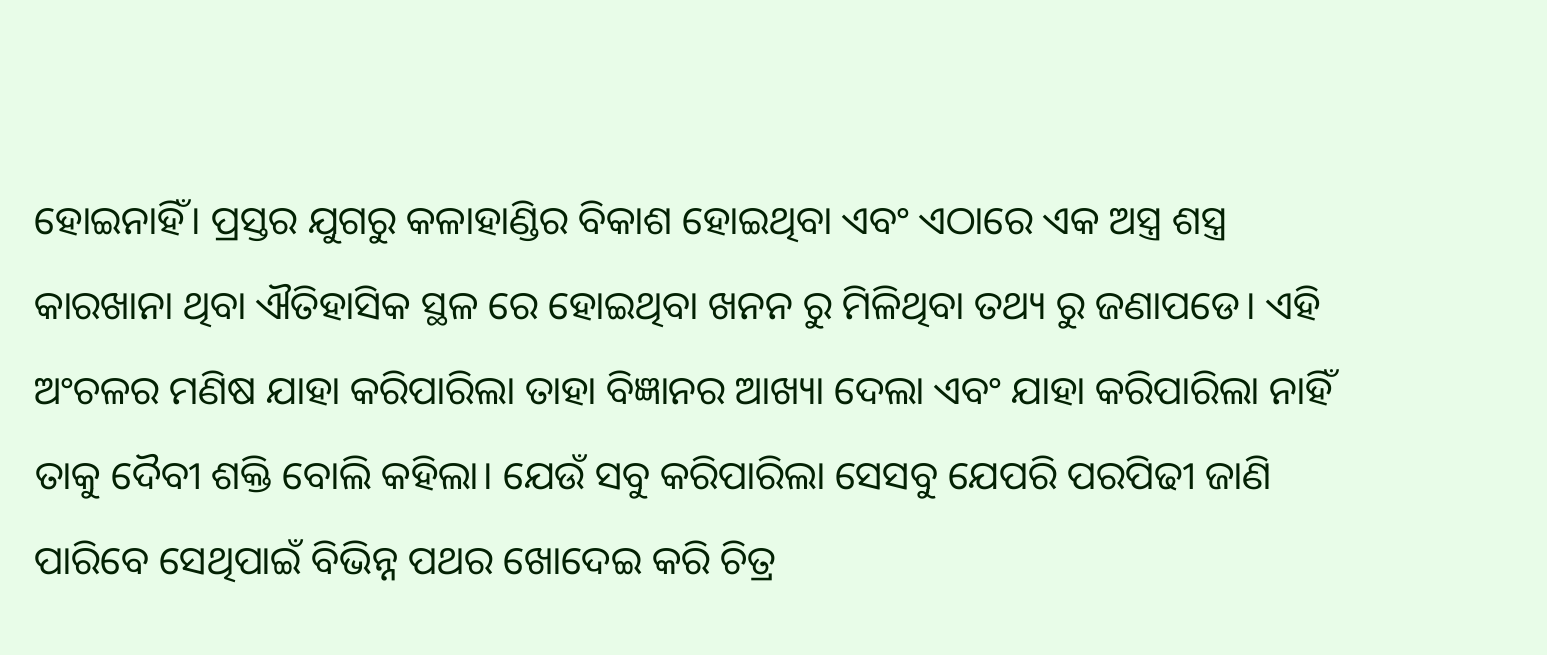ହୋଇନାହିଁ। ପ୍ରସ୍ତର ଯୁଗରୁ କଳାହାଣ୍ଡିର ବିକାଶ ହୋଇଥିବା ଏବଂ ଏଠାରେ ଏକ ଅସ୍ତ୍ର ଶସ୍ତ୍ର କାରଖାନା ଥିବା ଐତିହାସିକ ସ୍ଥଳ ରେ ହୋଇଥିବା ଖନନ ରୁ ମିଳିଥିବା ତଥ୍ୟ ରୁ ଜଣାପଡେ। ଏହି ଅଂଚଳର ମଣିଷ ଯାହା କରିପାରିଲା ତାହା ବିଜ୍ଞାନର ଆଖ୍ୟା ଦେଲା ଏବଂ ଯାହା କରିପାରିଲା ନାହିଁ ତାକୁ ଦୈବୀ ଶକ୍ତି ବୋଲି କହିଲା। ଯେଉଁ ସବୁ କରିପାରିଲା ସେସବୁ ଯେପରି ପରପିଢୀ ଜାଣି ପାରିବେ ସେଥିପାଇଁ ବିଭିନ୍ନ ପଥର ଖୋଦେଇ କରି ଚିତ୍ର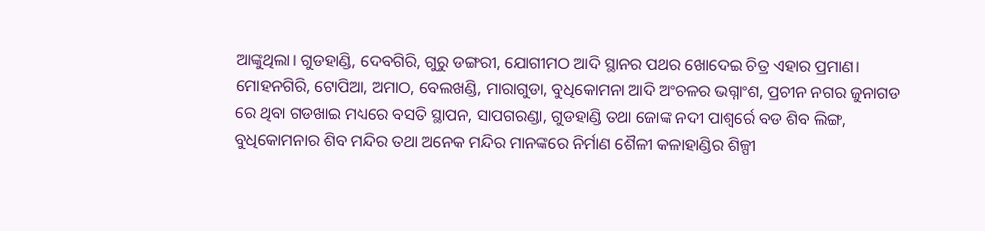ଆଙ୍କୁଥିଲା। ଗୁଡହାଣ୍ଡି, ଦେବଗିରି, ଗୁରୁ ଡଙ୍ଗରୀ, ଯୋଗୀମଠ ଆଦି ସ୍ଥାନର ପଥର ଖୋଦେଇ ଚିତ୍ର ଏହାର ପ୍ରମାଣ। ମୋହନଗିରି, ଟୋପିଆ, ଅମାଠ, ବେଲଖଣ୍ଡି, ମାରାଗୁଡା, ବୁଧିକୋମନା ଆଦି ଅଂଚଳର ଭଗ୍ନାଂଶ, ପ୍ରଚୀନ ନଗର ଜୁନାଗଡ ରେ ଥିବା ଗଡଖାଇ ମଧ୍ୟରେ ବସତି ସ୍ଥାପନ, ସାପଗରଣ୍ଡା, ଗୁଡହାଣ୍ଡି ତଥା ଜୋଙ୍କ ନଦୀ ପାଶ୍ୱର୍ରେ ବଡ ଶିବ ଲିଙ୍ଗ, ବୁଧିକୋମନାର ଶିବ ମନ୍ଦିର ତଥା ଅନେକ ମନ୍ଦିର ମାନଙ୍କରେ ନିର୍ମାଣ ଶୈଳୀ କଳାହାଣ୍ଡିର ଶିଳ୍ପୀ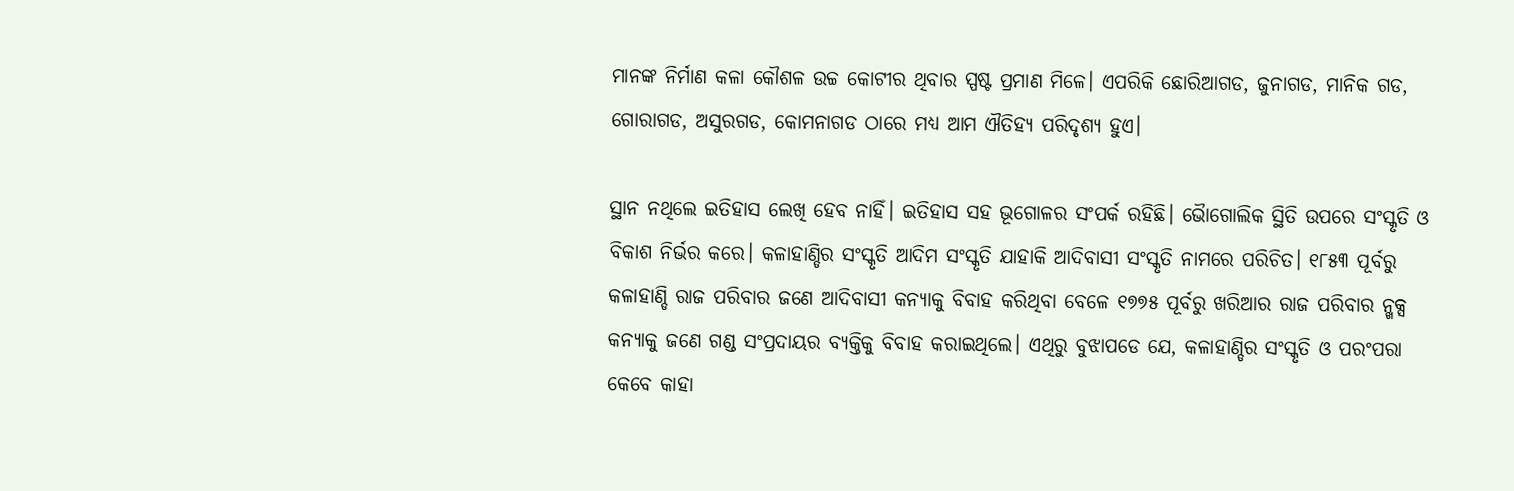ମାନଙ୍କ ନିର୍ମାଣ କଳା କୌଶଳ ଉଚ୍ଚ କୋଟୀର ଥିବାର ସ୍ପଷ୍ଟ ପ୍ରମାଣ ମିଳେ। ଏପରିକି ଛୋରିଆଗଡ, ଜୁନାଗଡ, ମାନିକ ଗଡ, ଗୋରାଗଡ, ଅସୁରଗଡ, କୋମନାଗଡ ଠାରେ ମଧ୍ୟ ଆମ ଐତିହ୍ୟ ପରିଦୃଶ୍ୟ ହୁଏ।

ସ୍ଥାନ ନଥିଲେ ଇତିହାସ ଲେଖି ହେବ ନାହିଁ। ଇତିହାସ ସହ ଭୂଗୋଳର ସଂପର୍କ ରହିଛି। ଭୈାଗୋଲିକ ସ୍ଥିତି ଉପରେ ସଂସ୍କୃତି ଓ ବିକାଶ ନିର୍ଭର କରେ। କଳାହାଣ୍ଡିର ସଂସ୍କୃତି ଆଦିମ ସଂସ୍କୃତି ଯାହାକି ଆଦିବାସୀ ସଂସ୍କୃତି ନାମରେ ପରିଚିତ। ୧୮୫୩ ପୂର୍ବରୁ କଳାହାଣ୍ଡି ରାଜ ପରିବାର ଜଣେ ଆଦିବାସୀ କନ୍ୟାକୁ ବିବାହ କରିଥିବା ବେଳେ ୧୭୭୫ ପୂର୍ବରୁ ଖରିଆର ରାଜ ପରିବାର ନ୍ଖକ୍ସ କନ୍ୟାକୁ ଜଣେ ଗଣ୍ଡ ସଂପ୍ରଦାୟର ବ୍ୟକ୍ତିକୁ ବିବାହ କରାଇଥିଲେ। ଏଥିରୁ ବୁଝାପଡେ ଯେ, କଳାହାଣ୍ଡିର ସଂସ୍କୃତି ଓ ପରଂପରା କେବେ କାହା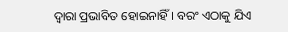ଦ୍ୱାରା ପ୍ରଭାବିତ ହୋଇନାହିଁ। ବରଂ ଏଠାକୁ ଯିଏ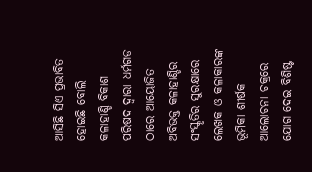ଆସିଛି ସିଏ ପ୍ରଭାବିତ ହୋଇଛି ବୋଲି କଳାହାଣ୍ଡି ବିକାଶ ପରିଷଦ ଦ୍ୱାରା ଧର୍ମଗଡ ଠାରେ ଆୟୋଜିତ ଅବିଭକ୍ତ କଳାହାଣ୍ଡିର ସଂସ୍କୃତିର ସୁରକ୍ଷାରେ ଲେଖକ ଓ କଳାକାରଙ୍କ ଭୂମିକା ଶୀର୍ଷକ ଆଲୋଚନା ଚକ୍ରରେ ଯୋଗ ଦେଇ ବିଶିଷ୍ଟ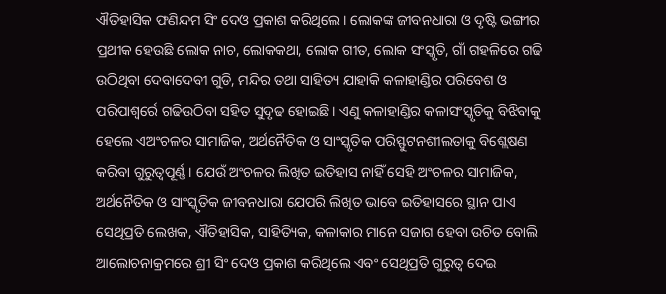ଐତିହାସିକ ଫଣିନ୍ଦମ ସିଂ ଦେଓ ପ୍ରକାଶ କରିଥିଲେ। ଲୋକଙ୍କ ଜୀବନଧାରା ଓ ଦୃଷ୍ଟି ଭଙ୍ଗୀର ପ୍ରଥୀକ ହେଉଛି ଲୋକ ନାଚ, ଲୋକକଥା, ଲୋକ ଗୀତ, ଲୋକ ସଂସ୍କୃତି, ଗାଁ ଗହଳିରେ ଗଢି ଉଠିଥିବା ଦେବାଦେବୀ ଗୁଡି, ମନ୍ଦିର ତଥା ସାହିତ୍ୟ ଯାହାକି କଳାହାଣ୍ଡିର ପରିବେଶ ଓ ପରିପାଶ୍ୱର୍ରେ ଗଢିଉଠିବା ସହିତ ସୁଦୃଢ ହୋଇଛି। ଏଣୁ କଳାହାଣ୍ଡିର କଳାସଂସ୍କୃତିକୁ ବିଝିବାକୁ ହେଲେ ଏଅଂଚଳର ସାମାଜିକ, ଅର୍ଥନୈତିକ ଓ ସାଂସ୍କୃତିକ ପରିସ୍ଫୁଟନଶୀଲତାକୁ ବିଶ୍ଲେଷଣ କରିବା ଗୁରୁତ୍ୱପୂର୍ଣ୍ଣ। ଯେଉଁ ଅଂଚଳର ଲିଖିତ ଇତିହାସ ନାହିଁ ସେହି ଅଂଚଳର ସାମାଜିକ, ଅର୍ଥନୈତିକ ଓ ସାଂସ୍କୃତିକ ଜୀବନଧାରା ଯେପରି ଲିଖିତ ଭାବେ ଇତିହାସରେ ସ୍ଥାନ ପାଏ ସେଥିପ୍ରତି ଲେଖକ, ଐତିହାସିକ, ସାହିତ୍ୟିକ, କଳାକାର ମାନେ ସଜାଗ ହେବା ଉଚିତ ବୋଲି ଆଲୋଚନାକ୍ରମରେ ଶ୍ରୀ ସିଂ ଦେଓ ପ୍ରକାଶ କରିଥିଲେ ଏବଂ ସେଥିପ୍ରତି ଗୁରୁତ୍ୱ ଦେଇ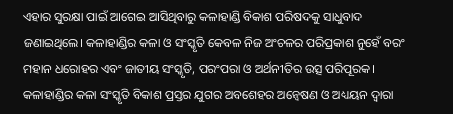ଏହାର ସୁରକ୍ଷା ପାଇଁ ଆଗେଇ ଆସିଥିବାରୁ କଳାହାଣ୍ଡି ବିକାଶ ପରିଷଦକୁ ସାଧୁବାଦ ଜଣାଇଥିଲେ। କଳାହାଣ୍ଡିର କଳା ଓ ସଂସ୍କୃତି କେବଳ ନିଜ ଅଂଚଳର ପରିପ୍ରକାଶ ନୁହେଁ ବରଂ ମହାନ ଧରୋହର ଏବଂ ଜାତୀୟ ସଂସ୍କୃତି, ପରଂପରା ଓ ଅର୍ଥନୀତିର ଉତ୍ସ ପରିପୂରକ। କଳାହାଣ୍ଡିର କଳା ସଂସ୍କୃତି ବିକାଶ ପ୍ରସ୍ତର ଯୁଗର ଅବଶେହର ଅନ୍ୱେଷଣ ଓ ଅଧ୍ୟୟନ ଦ୍ୱାରା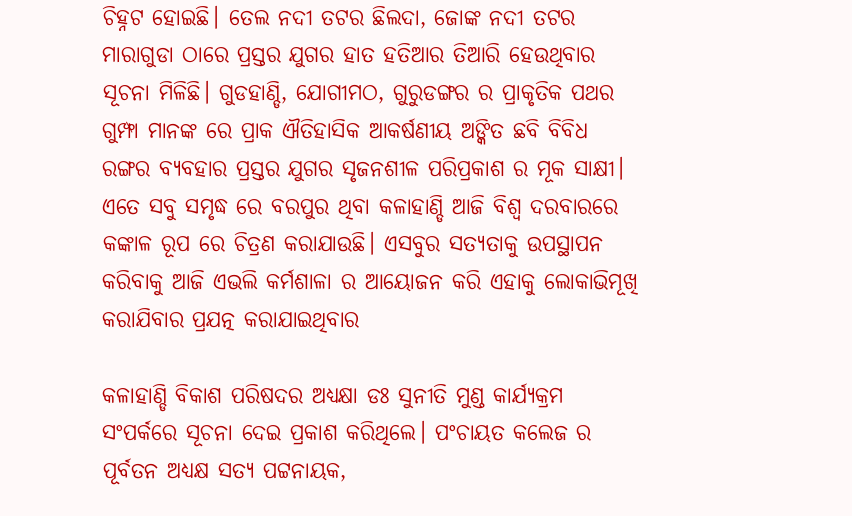ଚିହ୍ନଟ ହୋଇଛି। ତେଲ ନଦୀ ତଟର ଛିଲଦା, ଜୋଙ୍କ ନଦୀ ତଟର ମାରାଗୁଡା ଠାରେ ପ୍ରସ୍ତର ଯୁଗର ହାତ ହତିଆର ତିଆରି ହେଉଥିବାର ସୂଚନା ମିଳିଛି। ଗୁଡହାଣ୍ଡି, ଯୋଗୀମଠ, ଗୁରୁଡଙ୍ଗର ର ପ୍ରାକୃତିକ ପଥର ଗୁମ୍ଫା ମାନଙ୍କ ରେ ପ୍ରାକ ଐତିହାସିକ ଆକର୍ଷଣୀୟ ଅଙ୍କିତ ଛବି ବିବିଧ ରଙ୍ଗର ବ୍ୟବହାର ପ୍ରସ୍ତର ଯୁଗର ସୃଜନଶୀଳ ପରିପ୍ରକାଶ ର ମୂକ ସାକ୍ଷୀ। ଏତେ ସବୁ ସମୃଦ୍ଧ ରେ ବରପୁର ଥିବା କଳାହାଣ୍ଡି ଆଜି ବିଶ୍ୱ ଦରବାରରେ କଙ୍କାଳ ରୂପ ରେ ଚିତ୍ରଣ କରାଯାଉଛି। ଏସବୁର ସତ୍ୟତାକୁ ଉପସ୍ଥାପନ କରିବାକୁ ଆଜି ଏଭଲି କର୍ମଶାଳା ର ଆୟୋଜନ କରି ଏହାକୁ ଲୋକାଭିମୂଖି କରାଯିବାର ପ୍ରଯତ୍ନ କରାଯାଇଥିବାର

କଳାହାଣ୍ଡି ବିକାଶ ପରିଷଦର ଅଧ୍ୟକ୍ଷା ଡଃ ସୁନୀତି ମୁଣ୍ଡ କାର୍ଯ୍ୟକ୍ରମ ସଂପର୍କରେ ସୂଚନା ଦେଇ ପ୍ରକାଶ କରିଥିଲେ। ପଂଚାୟତ କଲେଜ ର ପୂର୍ବତନ ଅଧ୍ୟକ୍ଷ ସତ୍ୟ ପଟ୍ଟନାୟକ,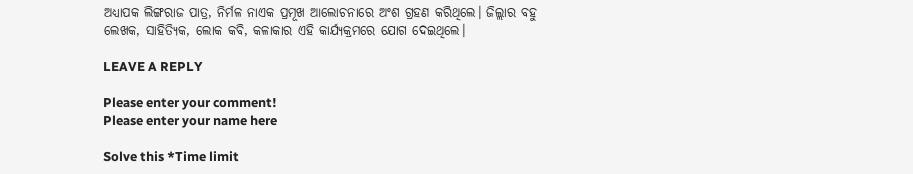ଅଧ୍ୟାପକ ଲିଙ୍ଗରାଜ ପାତ୍ର, ନିର୍ମଳ ନାଏକ ପ୍ରମୂଖ ଆଲୋଚନାରେ ଅଂଶ ଗ୍ରହଣ କରିଥିଲେ। ଜିଲ୍ଲାର ବହୁ ଲେଖକ, ସାହିତ୍ୟିକ, ଲୋକ କବି, କଳାକାର ଏହି କାର୍ଯ୍ୟକ୍ରମରେ ଯୋଗ ଦେଇଥିଲେ।

LEAVE A REPLY

Please enter your comment!
Please enter your name here

Solve this *Time limit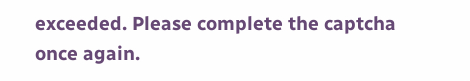exceeded. Please complete the captcha once again.